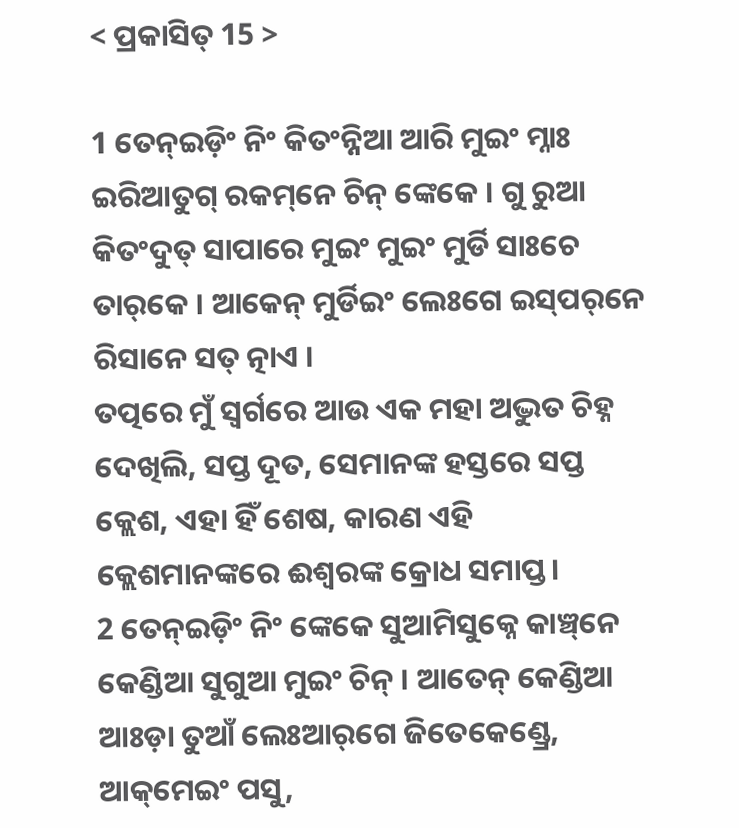< ପ୍ରକାସିତ୍‌ 15 >

1 ତେନ୍ଇଡ଼ିଂ ନିଂ କିତଂନ୍ନିଆ ଆରି ମୁଇଂ ମ୍ନାଃ ଇରିଆତୁଗ୍‌ ରକମ୍‌ନେ ଚିନ୍‌ ଙ୍କେକେ । ଗୁ ରୁଆ କିତଂଦୁତ୍‌ ସାପାରେ ମୁଇଂ ମୁଇଂ ମୁର୍ଡି ସାଃଚେ ତାର୍‌କେ । ଆକେନ୍ ମୁର୍ଡିଇଂ ଲେଃଗେ ଇସ୍‌ପର୍‌ନେ ରିସାନେ ସତ୍ ତ୍ନାଏ ।
ତତ୍ପରେ ମୁଁ ସ୍ୱର୍ଗରେ ଆଉ ଏକ ମହା ଅଦ୍ଭୁତ ଚିହ୍ନ ଦେଖିଲି, ସପ୍ତ ଦୂତ, ସେମାନଙ୍କ ହସ୍ତରେ ସପ୍ତ କ୍ଲେଶ, ଏହା ହିଁ ଶେଷ, କାରଣ ଏହି କ୍ଲେଶମାନଙ୍କରେ ଈଶ୍ବରଙ୍କ କ୍ରୋଧ ସମାପ୍ତ।
2 ତେନ୍ଇଡ଼ିଂ ନିଂ ଙ୍କେକେ ସୁଆମିସୁକ୍ନେ କାଞ୍ଚ୍‌ନେ କେଣ୍ଡିଆ ସୁଗୁଆ ମୁଇଂ ଚିନ୍‌ । ଆତେନ୍‌ କେଣ୍ଡିଆ ଆଃଡ଼ା ତୁଆଁ ଲେଃଆର୍‌ଗେ ଜିତେକେଣ୍ଡ୍ରେ, ଆକ୍‌ମେଇଂ ପସୁ,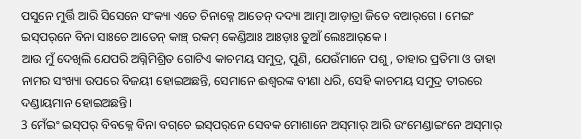ପସୁନେ ମୁର୍ତ୍ତି ଆରି ସିସେନେ ସଂକ୍ୟା ଏତେ ଚିନାକ୍ନେ ଆତେନ୍‌ ଦଦ୍ୟା‌ ଆତ୍ମା ଆଡ଼ାତ୍ରା ଜିତେ ବ‍ଆର୍‌ଗେ । ମେଇଂ ଇସ୍‌ପର୍‌ନେ ବିନା ସାଃଚେ ଆତେନ୍‌ କାଞ୍ଚ୍‌ ରକମ୍‌ କେଣ୍ଡିଆଃ ଆଃଡ଼ାଃ ତୁଆଁ ଲେଃଆର୍‌କେ ।
ଆଉ ମୁଁ ଦେଖିଲି ଯେପରି ଅଗ୍ନିମିଶ୍ରିତ ଗୋଟିଏ କାଚମୟ ସମୁଦ୍ର, ପୁଣି, ଯେଉଁମାନେ ପଶୁ, ତାହାର ପ୍ରତିମା ଓ ତାହା ନାମର ସଂଖ୍ୟା ଉପରେ ବିଜୟୀ ହୋଇଅଛନ୍ତି, ସେମାନେ ଈଶ୍ବରଙ୍କ ବୀଣା ଧରି, ସେହି କାଚମୟ ସମୁଦ୍ର ତୀରରେ ଦଣ୍ଡାୟମାନ ହୋଇଅଛନ୍ତି।
3 ମେଁଇଂ ଇସ୍‌ପର୍‌ ବିବକ୍ନେ ବିନା ବଗ୍‌ଚେ ଇସ୍‌ପର୍‌ନେ ସେବକ ମୋଶାନେ ଅସ୍‌ମାର୍ ଆରି ଉଂମେଣ୍ଡାଇଂନେ ଅସ୍‌ମାର୍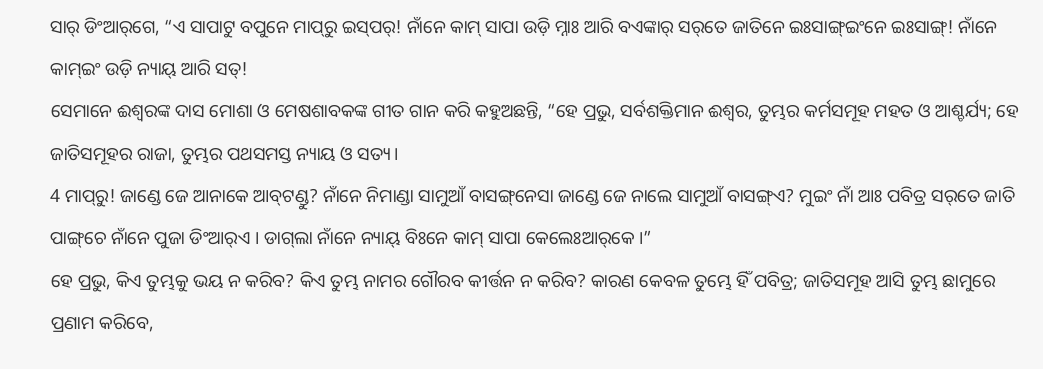ସାର୍ ଡିଂଆର୍‌ଗେ, “ଏ ସାପାଟୁ ବପୁନେ ମାପ୍‌ରୁ ଇସ୍‌ପର୍! ନାଁନେ କାମ୍ ସାପା ଉଡ଼ି ମ୍ନାଃ ଆରି ବ‍ଏଙ୍କାର୍ ସର୍‌ତେ ଜାତିନେ ଇଃସାଙ୍ଗ୍‌ଇଂନେ ଇଃସାଙ୍ଗ୍‌! ନାଁନେ କାମ୍ଇଂ ଉଡ଼ି ନ୍ୟାୟ୍‌ ଆରି ସତ୍!
ସେମାନେ ଈଶ୍ବରଙ୍କ ଦାସ ମୋଶା ଓ ମେଷଶାବକଙ୍କ ଗୀତ ଗାନ କରି କହୁଅଛନ୍ତି, “ହେ ପ୍ରଭୁ, ସର୍ବଶକ୍ତିମାନ ଈଶ୍ବର, ତୁମ୍ଭର କର୍ମସମୂହ ମହତ ଓ ଆଶ୍ଚର୍ଯ୍ୟ; ହେ ଜାତିସମୂହର ରାଜା, ତୁମ୍ଭର ପଥସମସ୍ତ ନ୍ୟାୟ ଓ ସତ୍ୟ।
4 ମାପ୍‌ରୁ! ଜାଣ୍ଡେ ଜେ ଆନାକେ ଆବ୍‌ଟଣ୍ଡୁ? ନାଁନେ ନିମାଣ୍ଡା ସାମୁଆଁ ବାସଙ୍ଗ୍‌ନେସା ଜାଣ୍ଡେ ଜେ ନାଲେ ସାମୁଆଁ ବାସଙ୍ଗ୍‌ଏ? ମୁଇଂ ନାଁ ଆଃ ପବିତ୍ର ସର୍‌ତେ ଜାତି ପାଙ୍ଗ୍‌ଚେ ନାଁନେ ପୁଜା ଡିଂଆର୍‌ଏ । ଡାଗ୍‌ଲା ନାଁନେ ନ୍ୟାୟ୍‌ ବିଃନେ କାମ୍ ସାପା କେଲେଃଆର୍‌କେ ।”
ହେ ପ୍ରଭୁ, କିଏ ତୁମ୍ଭକୁ ଭୟ ନ କରିବ? କିଏ ତୁମ୍ଭ ନାମର ଗୌରବ କୀର୍ତ୍ତନ ନ କରିବ? କାରଣ କେବଳ ତୁମ୍ଭେ ହିଁ ପବିତ୍ର; ଜାତିସମୂହ ଆସି ତୁମ୍ଭ ଛାମୁରେ ପ୍ରଣାମ କରିବେ,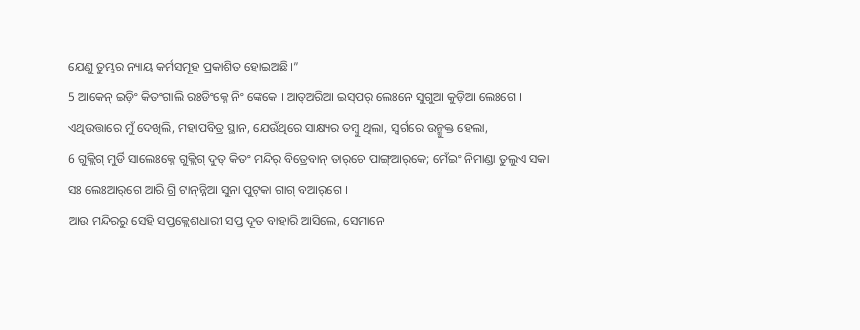ଯେଣୁ ତୁମ୍ଭର ନ୍ୟାୟ କର୍ମସମୂହ ପ୍ରକାଶିତ ହୋଇଅଛି।”
5 ଆକେନ୍ ଇଡ଼ିଂ କିତଂଗାଲି ରଃଡିଂକ୍ନେ ନିଂ ଙ୍କେକେ । ଆତ୍‌ଅରିଆ ଇସ୍‌ପର୍‌ ଲେଃନେ ସୁଗୁଆ କୁଡ଼ିଆ ଲେଃଗେ ।
ଏଥିଉତ୍ତାରେ ମୁଁ ଦେଖିଲି, ମହାପବିତ୍ର ସ୍ଥାନ, ଯେଉଁଥିରେ ସାକ୍ଷ୍ୟର ତମ୍ବୁ ଥିଲା, ସ୍ୱର୍ଗରେ ଉନ୍ମୁକ୍ତ ହେଲା,
6 ଗୁକ୍ଲିଗ୍ ମୁର୍ଡି ସାଲେଃକ୍ନେ ଗୁକ୍ଲିଗ୍ ଦୁତ୍ କିତଂ ମନ୍ଦିର୍ ବିତ୍ରେବାନ୍ ତାର୍‌ଚେ ପାଙ୍ଗ୍‌ଆର୍‌କେ; ମେଁଇଂ ନିମାଣ୍ଡା ତୁଲୁଏ ସକା ସଃ ଲେଃଆର୍‌ଗେ ଆରି ଗ୍ରି ଟାନ୍‌ନ୍ନିଆ ସୁନା ପୁଟ୍‌କା ଗାଗ୍ ବ‍ଆର୍‌ଗେ ।
ଆଉ ମନ୍ଦିରରୁ ସେହି ସପ୍ତକ୍ଲେଶଧାରୀ ସପ୍ତ ଦୂତ ବାହାରି ଆସିଲେ, ସେମାନେ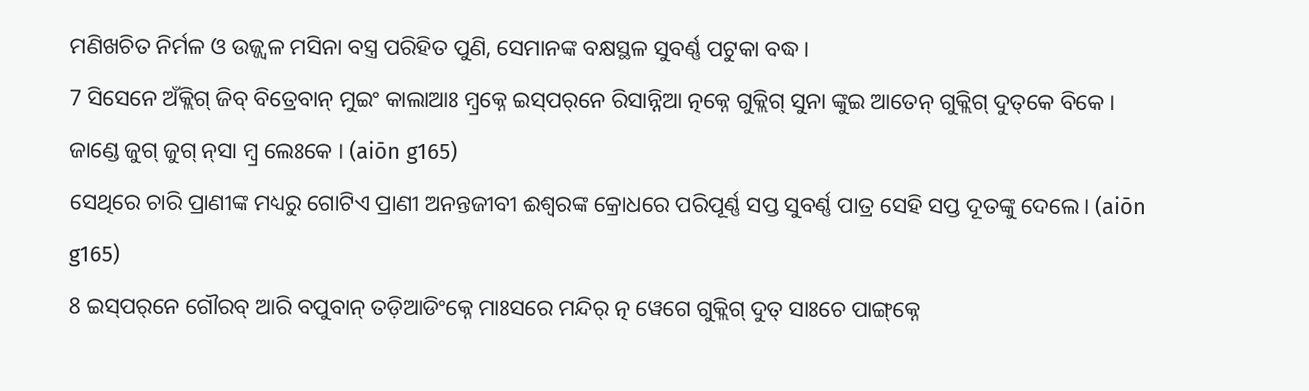ମଣିଖଚିତ ନିର୍ମଳ ଓ ଉଜ୍ଜ୍ୱଳ ମସିନା ବସ୍ତ୍ର ପରିହିତ ପୁଣି, ସେମାନଙ୍କ ବକ୍ଷସ୍ଥଳ ସୁବର୍ଣ୍ଣ ପଟୁକା ବଦ୍ଧ।
7 ସିସେନେ ଅଁକ୍ଲିଗ୍ ଜିବ୍‌ ବିତ୍ରେବାନ୍ ମୁଇଂ କାଲାଆଃ ମ୍ବ୍ରକ୍ନେ ଇସ୍‌ପର୍‌ନେ ରିସାନ୍ନିଆ ତ୍ନକ୍ନେ ଗୁକ୍ଲିଗ୍ ସୁନା ଙ୍କୁଇ ଆତେନ୍‌ ଗୁକ୍ଲିଗ୍ ଦୁତ୍‌କେ ବିକେ । ଜାଣ୍ଡେ ଜୁଗ୍‌ ଜୁଗ୍ ନ୍‌ସା ମ୍ବ୍ର ଲେଃକେ । (aiōn g165)
ସେଥିରେ ଚାରି ପ୍ରାଣୀଙ୍କ ମଧ୍ୟରୁ ଗୋଟିଏ ପ୍ରାଣୀ ଅନନ୍ତଜୀବୀ ଈଶ୍ବରଙ୍କ କ୍ରୋଧରେ ପରିପୂର୍ଣ୍ଣ ସପ୍ତ ସୁବର୍ଣ୍ଣ ପାତ୍ର ସେହି ସପ୍ତ ଦୂତଙ୍କୁ ଦେଲେ। (aiōn g165)
8 ଇସ୍‌ପର୍‌ନେ ଗୌରବ୍ ଆରି ବପୁବାନ୍ ତଡ଼ିଆଡିଂକ୍ନେ ମାଃସରେ ମନ୍ଦିର୍ ତ୍ନ ୱେଗେ ଗୁକ୍ଲିଗ୍ ଦୁତ୍ ସାଃଚେ ପାଙ୍ଗ୍‌କ୍ନେ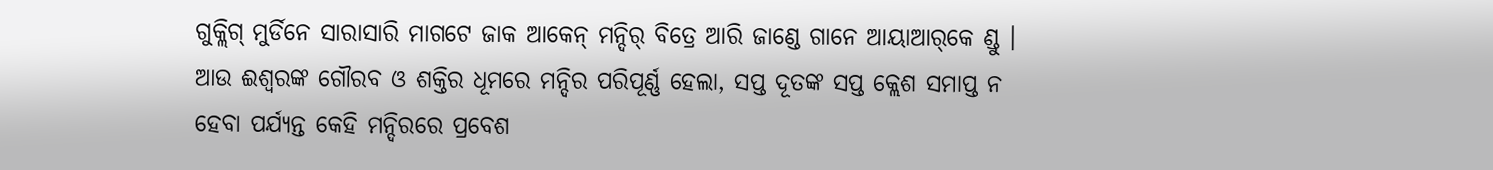ଗୁକ୍ଲିଗ୍ ମୁର୍ଡିନେ ସାରାସାରି ମାଗଟେ ଜାକ ଆକେନ୍ ମନ୍ଦିର୍ ବିତ୍ରେ ଆରି ଜାଣ୍ଡେ ଗାନେ ଆୟାଆର୍‌କେ ଣ୍ଡୁ ।
ଆଉ ଈଶ୍ବରଙ୍କ ଗୌରବ ଓ ଶକ୍ତିର ଧୂମରେ ମନ୍ଦିର ପରିପୂର୍ଣ୍ଣ ହେଲା, ସପ୍ତ ଦୂତଙ୍କ ସପ୍ତ କ୍ଲେଶ ସମାପ୍ତ ନ ହେବା ପର୍ଯ୍ୟନ୍ତ କେହି ମନ୍ଦିରରେ ପ୍ରବେଶ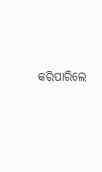କରିପାରିଲେ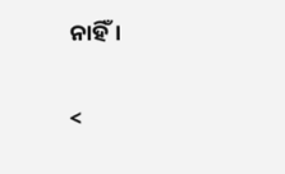ନାହିଁ।

<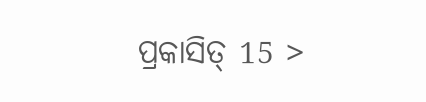ପ୍ରକାସିତ୍‌ 15 >